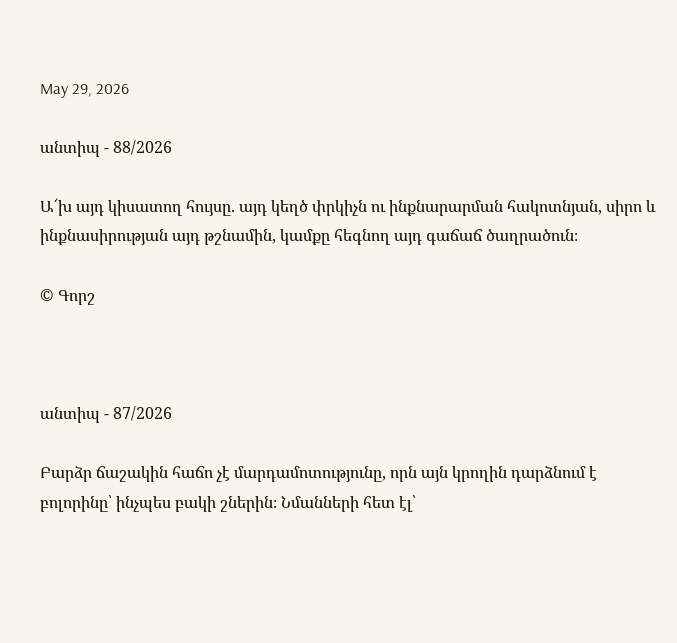May 29, 2026

անտիպ - 88/2026

Ա՜խ այդ կիսատող հույսը. այդ կեղծ փրկիչն ու ինքնարարման հակոտնյան, սիրո և ինքնասիրության այդ թշնամին, կամքը հեգնող այդ գաճաճ ծաղրածուն։

© Գորշ



անտիպ - 87/2026

Բարձր ճաշակին հաճո չէ մարդամոտությունը, որն այն կրողին դարձնում է բոլորինը՝ ինչպես բակի շներին։ Նմանների հետ էլ՝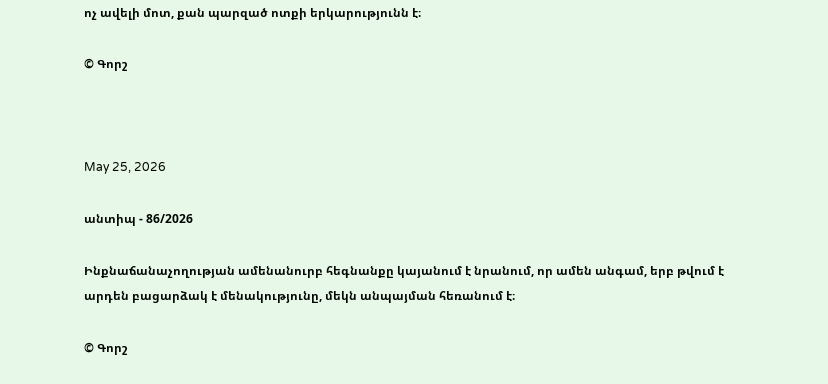ոչ ավելի մոտ, քան պարզած ոտքի երկարությունն է։

© Գորշ



May 25, 2026

անտիպ - 86/2026

Ինքնաճանաչողության ամենանուրբ հեգնանքը կայանում է նրանում, որ ամեն անգամ, երբ թվում է արդեն բացարձակ է մենակությունը, մեկն անպայման հեռանում է։

© Գորշ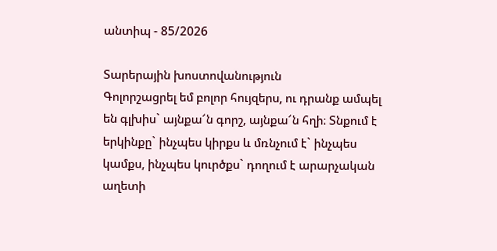անտիպ - 85/2026

Տարերային խոստովանություն
Գոլորշացրել եմ բոլոր հույզերս, ու դրանք ամպել են գլխիս` այնքա՜ն գորշ, այնքա՜ն հղի։ Տնքում է երկինքը` ինչպես կիրքս և մռնչում է` ինչպես կամքս, ինչպես կուրծքս` դողում է արարչական աղետի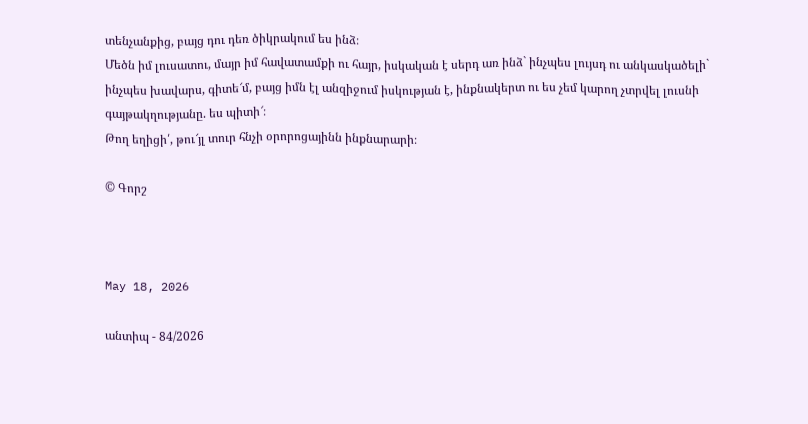տենչանքից, բայց դու դեռ ծիկրակում ես ինձ։
Մեծն իմ լուսատու, մայր իմ հավատամքի ու հայր, իսկական է սերդ առ ինձ` ինչպես լույսդ ու անկասկածելի` ինչպես խավարս, գիտե՜մ, բայց իմն էլ անզիջում իսկության է, ինքնակերտ ու ես չեմ կարող չտրվել լուսնի գայթակղությանը. ես պիտի՜։
Թող եղիցի՛, թու՜յլ տուր հնչի օրորոցայինն ինքնարարի։

© Գորշ



May 18, 2026

անտիպ - 84/2026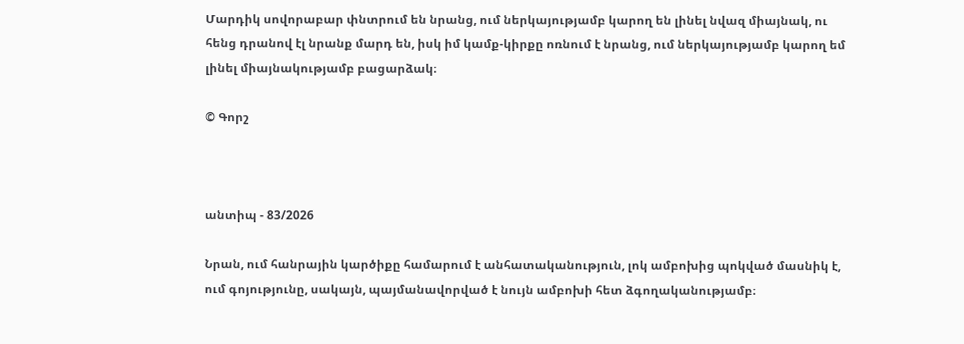Մարդիկ սովորաբար փնտրում են նրանց, ում ներկայությամբ կարող են լինել նվազ միայնակ, ու հենց դրանով էլ նրանք մարդ են, իսկ իմ կամք-կիրքը ոռնում է նրանց, ում ներկայությամբ կարող եմ լինել միայնակությամբ բացարձակ։

© Գորշ



անտիպ - 83/2026

Նրան, ում հանրային կարծիքը համարում է անհատականություն, լոկ ամբոխից պոկված մասնիկ է, ում գոյությունը, սակայն, պայմանավորված է նույն ամբոխի հետ ձգողականությամբ։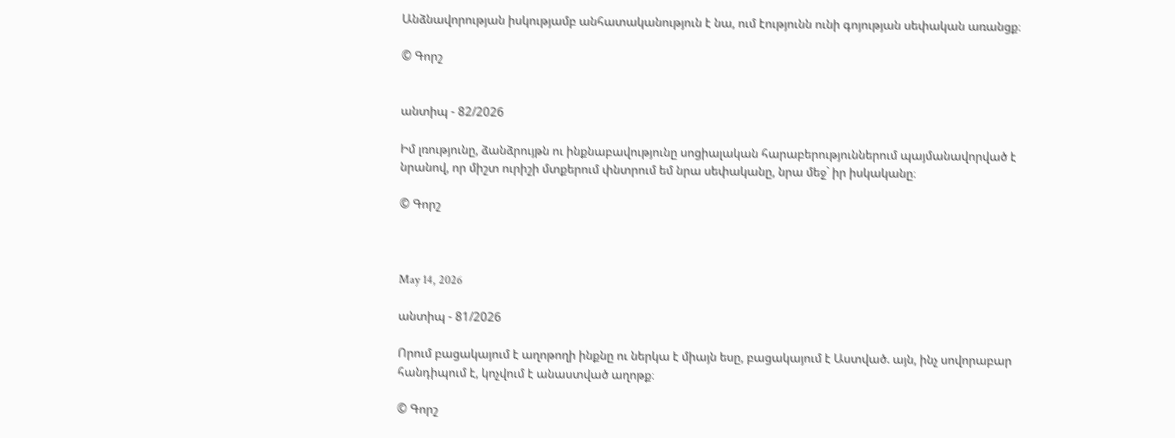Անձնավորության իսկությամբ անհատականություն է նա, ում էությունն ունի գոյության սեփական առանցք։

© Գորշ


անտիպ - 82/2026

Իմ լռությունը, ձանձրույթն ու ինքնաբավությունը սոցիալական հարաբերություններում պայմանավորված է նրանով, որ միշտ ուրիշի մտքերում փնտրում եմ նրա սեփականը, նրա մեջ` իր իսկականը։

© Գորշ



May 14, 2026

անտիպ - 81/2026

Որում բացակայում է աղոթողի ինքնը ու ներկա է միայն եսը, բացակայում է Աստված. այն, ինչ սովորաբար հանդիպում է, կոչվում է անաստված աղոթք։

© Գորշ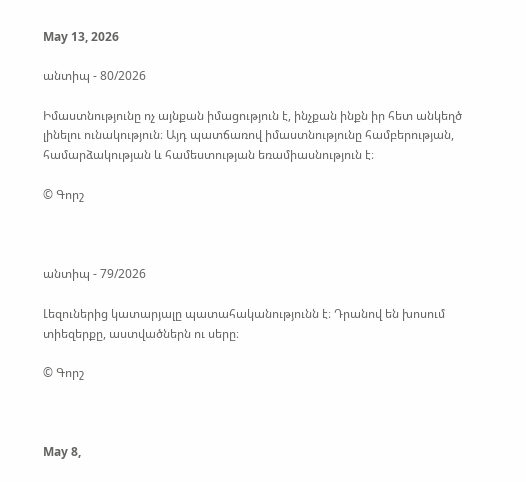May 13, 2026

անտիպ - 80/2026

Իմաստնությունը ոչ այնքան իմացություն է, ինչքան ինքն իր հետ անկեղծ լինելու ունակություն։ Այդ պատճառով իմաստնությունը համբերության, համարձակության և համեստության եռամիասնություն է։

© Գորշ



անտիպ - 79/2026

Լեզուներից կատարյալը պատահականությունն է։ Դրանով են խոսում տիեզերքը, աստվածներն ու սերը։

© Գորշ



May 8,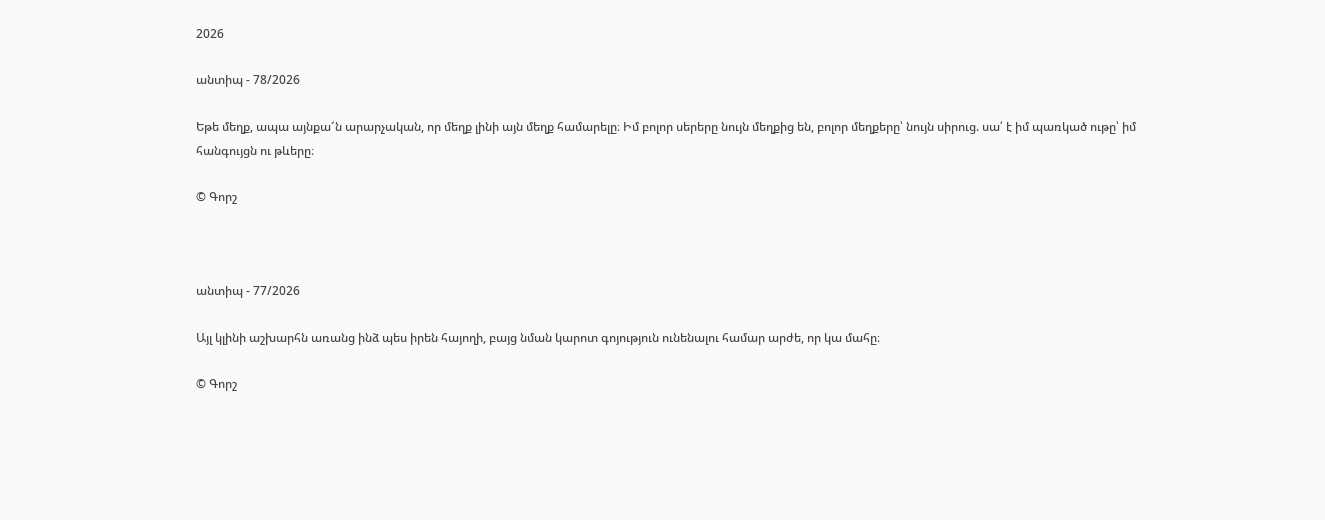2026

անտիպ - 78/2026

Եթե մեղք, ապա այնքա՜ն արարչական, որ մեղք լինի այն մեղք համարելը։ Իմ բոլոր սերերը նույն մեղքից են, բոլոր մեղքերը՝ նույն սիրուց. սա՛ է իմ պառկած ութը՝ իմ հանգույցն ու թևերը։

© Գորշ



անտիպ - 77/2026

Այլ կլինի աշխարհն առանց ինձ պես իրեն հայողի, բայց նման կարոտ գոյություն ունենալու համար արժե, որ կա մահը։

© Գորշ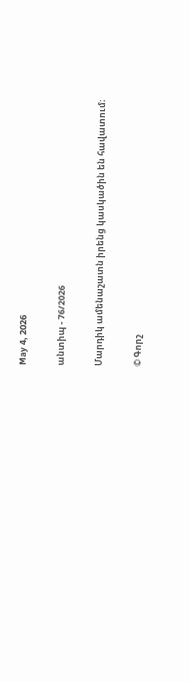May 4, 2026

անտիպ - 76/2026

Մարդիկ ամենաշատն իրենց կասկածին են հավատում։

© Գորշ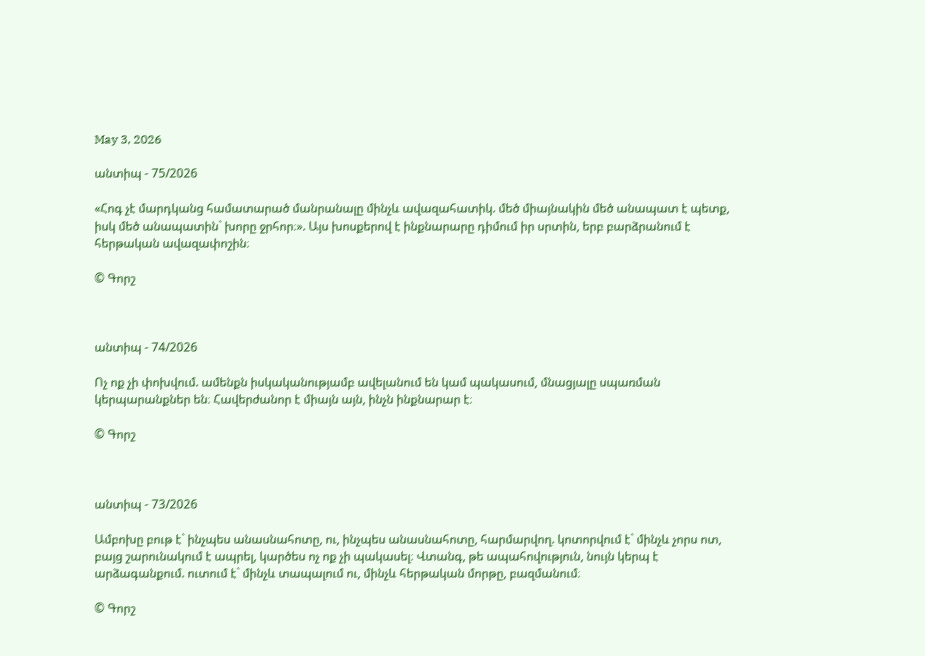May 3, 2026

անտիպ - 75/2026

«Հոգ չէ մարդկանց համատարած մանրանալը մինչև ավազահատիկ. մեծ միայնակին մեծ անապատ է պետք, իսկ մեծ անապատին` խորը ջրհոր։». Այս խոսքերով է ինքնարարը դիմում իր սրտին, երբ բարձրանում է հերթական ավազափոշին։

© Գորշ



անտիպ - 74/2026

Ոչ ոք չի փոխվում. ամենքն իսկականությամբ ավելանում են կամ պակասում, մնացյալը սպառման կերպարանքներ են։ Հավերժանոր է միայն այն, ինչն ինքնարար է։

© Գորշ



անտիպ - 73/2026

Ամբոխը բութ է` ինչպես անասնահոտը, ու, ինչպես անասնահոտը, հարմարվող. կոտորվում է` մինչև չորս ոտ, բայց շարունակում է ապրել, կարծես ոչ ոք չի պակասել։ Վտանգ, թե ապահովություն, նույն կերպ է արձագանքում. ուտում է` մինչև տապալում ու, մինչև հերթական մորթը, բազմանում։

© Գորշ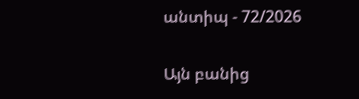անտիպ - 72/2026

Այն բանից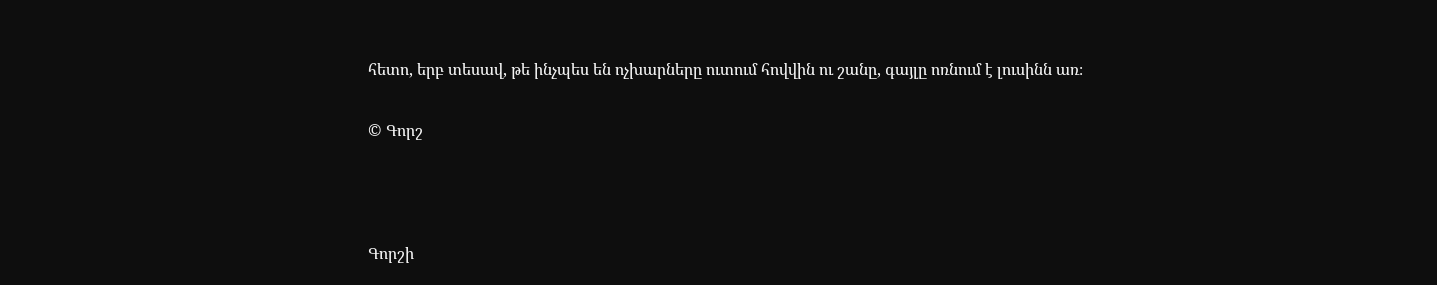հետո, երբ տեսավ, թե ինչպես են ոչխարները ուտում հովվին ու շանը, գայլը ոռնում է լուսինն առ։

© Գորշ



Գորշի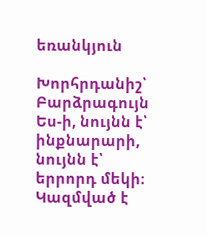եռանկյուն

Խորհրդանիշ՝ Բարձրագույն Ես-ի, նույնն է՝ ինքնարարի, նույնն է՝ երրորդ մեկի։ Կազմված է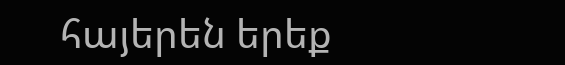հայերեն երեք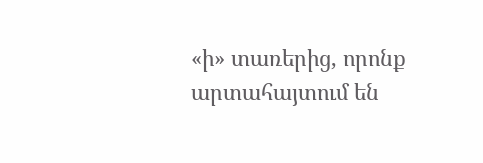«ի» տառերից, որոնք արտահայտում են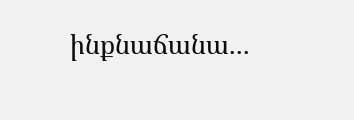ինքնաճանա...